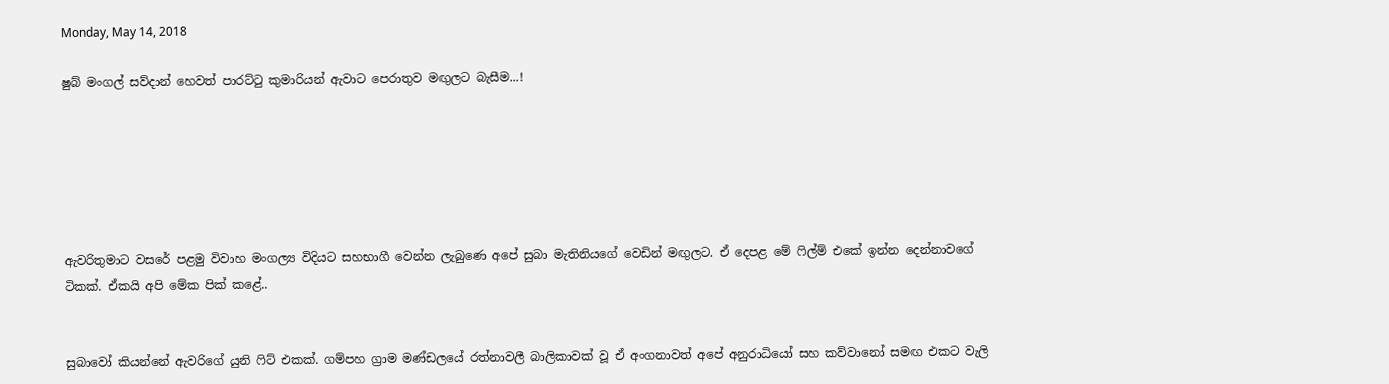Monday, May 14, 2018

ෂුබ් මංගල් සව්දාන් හෙවත් පාරට්ටු කුමාරියන් ඇවාට පෙරාතුව මඟුලට බැසීම...!






ඇවරිතුමාට වසරේ පළමු විවාහ මංගල්‍ය විදියට සහභාගී වෙන්න ලැබුණෙ අපේ සුබා මැතිනියගේ වෙඩින් මඟුලට. ඒ දෙපළ මේ ෆිල්ම් එකේ ඉන්න දෙන්නාවගේ ටිකක්. ඒකයි අපි මේක පික් කළේ..


සුබාවෝ කියන්නේ ඇවරිගේ යුනි ෆිට් එකක්. ගම්පහ ග්‍රාම මණ්ඩලයේ රත්නාවලී බාලිකාවක් වූ ඒ අංගනාවත් අපේ අනුරාධියෝ සහ කව්වානෝ සමඟ එකට වැලි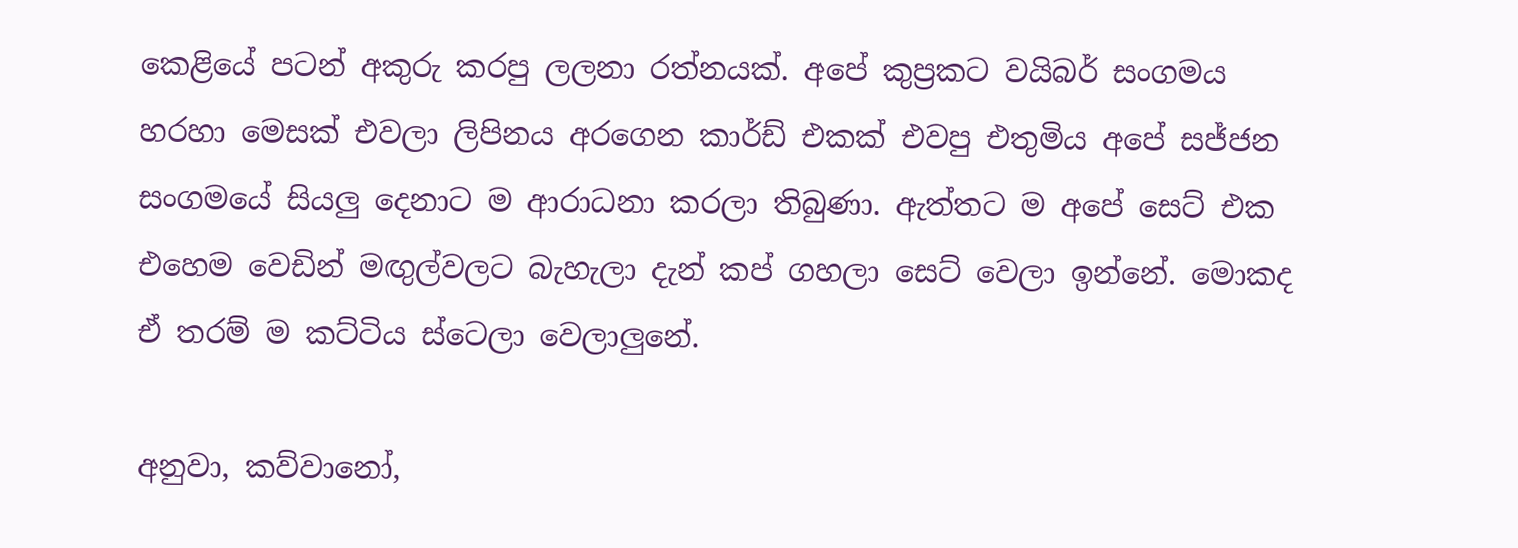කෙළියේ පටන් අකුරු කරපු ලලනා රත්නයක්. අපේ කුප්‍රකට වයිබර් සංගමය හරහා මෙසක් එවලා ලිපිනය අරගෙන කාර්ඩ් එකක් එවපු එතුමිය අපේ සජ්ජන සංගමයේ සියලු දෙනාට ම ආරාධනා කරලා තිබුණා. ඇත්තට ම අපේ සෙට් එක එහෙම වෙඩින් මඟුල්වලට බැහැලා දැන් කප් ගහලා සෙට් වෙලා ඉන්නේ. මොකද ඒ තරම් ම කට්ටිය ස්ටෙලා වෙලාලුනේ.

අනුවා, කව්වානෝ,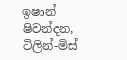ඉෂාන් ෂිවන්දන, ටිලින්-මිස්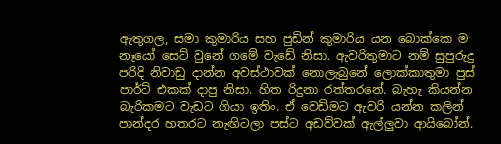ඇතුගල, සමා කුමාරිය සහ පුඩින් කුමාරිය යන බොක්කෙ ම නෑයෝ සෙට් වුනේ ගමේ වැඩේ නිසා. ඇවරිතුමාට නම් සුපුරුදු පරිදි නිවාඩු දාන්න අවස්ථාවක් නොලැබුනේ ලොක්කාතුමා පුස් පාර්ට් එකක් දාපු නිසා. හිත රිදුනා රත්තරනේ. බැහැ කියන්න බැරිකමට වැඩට ගියා ඉතිං. ඒ වෙඩිමට ඇවරි යන්න කලින් පාන්දර හතරට නැඟිටලා පස්ට අඩව්වක් ඇල්ලුවා ආයිබෝන්.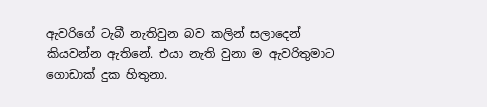ඇවරිගේ ටැබී නැතිවුන බව කලින් සලාදෙන් කියවන්න ඇතිනේ. එයා නැති වුනා ම ඇවරිතුමාට ගොඩාක් දුක හිතුනා.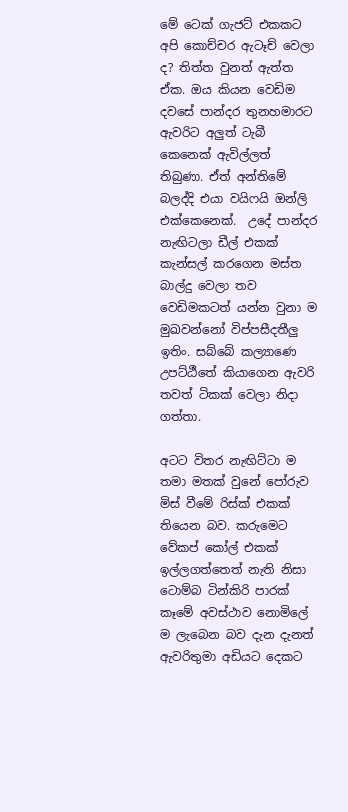මේ ටෙක් ගැජට් එකකට අපි කොච්චර ඇටෑච් වෙලා ද? තිත්ත වුනත් ඇත්ත ඒක. ඔය කියන වෙඩිම දවසේ පාන්දර තුනහමාරට ඇවරිට අලුත් ටැබී කෙනෙක් ඇවිල්ලත් තිබුණා. ඒත් අන්තිමේ බලද්දි එයා වයිෆයි ඔන්ලි එක්කෙනෙක්.  උදේ පාන්දර නැඟිටලා ඩීල් එකක් කැන්සල් කරගෙන මස්ත බාල්දු වෙලා තව වෙඩිමකටත් යන්න වුනා ම මුඛවන්නෝ විප්පසීදතීලු ඉතිං. සබ්බේ කල්‍යාණෙ උපට්ඨීතේ කියාගෙන ඇවරි තවත් ටිකක් වෙලා නිදා ගත්තා.

අටට විතර නැඟිට්ටා ම තමා මතක් වුනේ පෝරුව මිස් වීමේ රිස්ක් එකක් තියෙන බව. කරුමෙට වේකප් කෝල් එකක් ඉල්ලගත්තෙත් නැති නිසා ටොම්බ ටින්කිරි පාරක් කෑමේ අවස්ථාව නොමිලේ ම ලැබෙන බව දැන දැනත් ඇවරිතුමා අඩියට දෙකට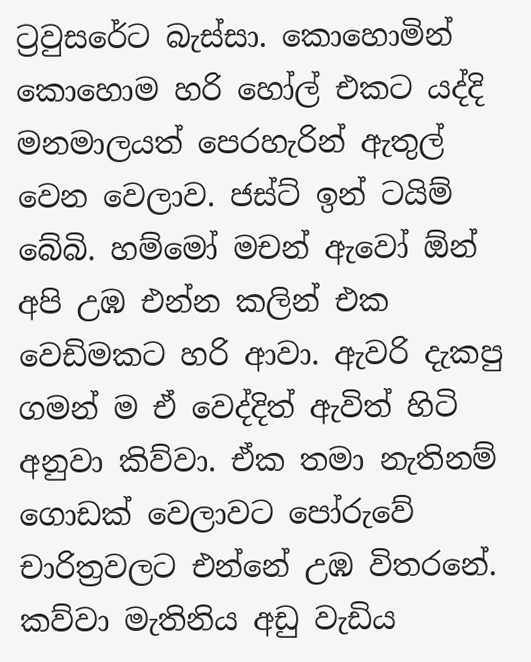ට්‍රවුසරේට බැස්සා. කොහොමින් කොහොම හරි හෝල් එකට යද්දි මනමාලයත් පෙරහැරින් ඇතුල් වෙන වෙලාව. ජස්ට් ඉන් ටයිම් බේබි. හම්මෝ මචන් ඇවෝ ඕන් අපි උඹ එන්න කලින් එක වෙඩිමකට හරි ආවා. ඇවරි දැකපු ගමන් ම ඒ වෙද්දිත් ඇවිත් හිටි අනුවා කිව්වා. ඒක තමා නැතිනම් ගොඩක් වෙලාවට පෝරුවේ චාරිත්‍රවලට එන්නේ උඹ විතරනේ. කව්වා මැතිනිය අඩු වැඩිය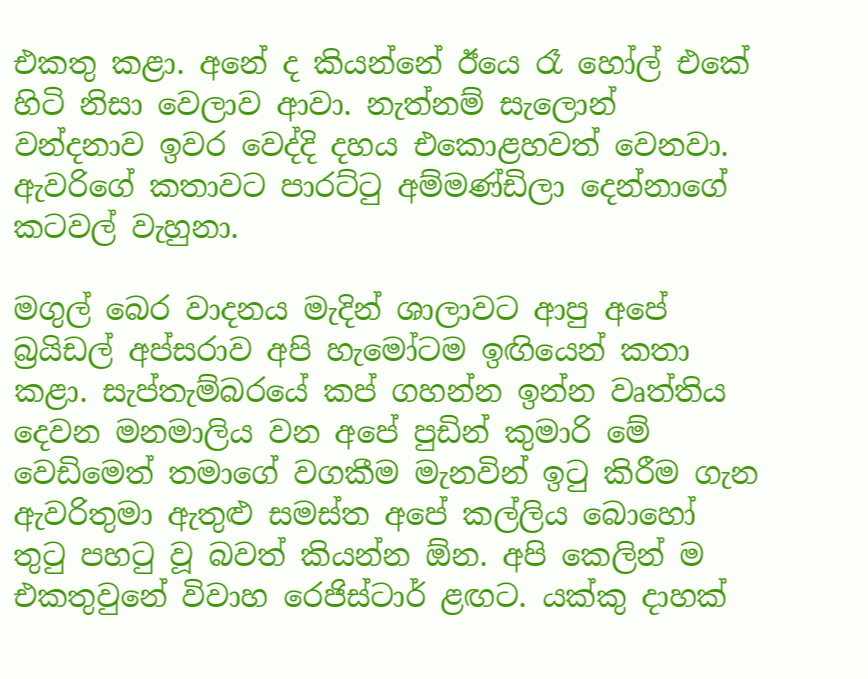එකතු කළා. අනේ ද කියන්නේ ඊයෙ රෑ හෝල් එකේ හිටි නිසා වෙලාව ආවා. නැත්නම් සැලොන් වන්දනාව ඉවර වෙද්දි දහය එකොළහවත් වෙනවා. ඇවරිගේ කතාවට පාරට්ටු අම්මණ්ඩිලා දෙන්නාගේ කටවල් වැහුනා.

මගුල් බෙර වාදනය මැදින් ශාලාවට ආපු අපේ බ්‍රයිඩල් අප්සරාව අපි හැමෝටම ඉඟියෙන් කතා කළා. සැප්තැම්බරයේ කප් ගහන්න ඉන්න වෘත්තිය දෙවන මනමාලිය වන අපේ පුඩින් කුමාරි මේ වෙඩිමෙත් තමාගේ වගකීම මැනවින් ඉටු කිරීම ගැන ඇවරිතුමා ඇතුළු සමස්ත අපේ කල්ලිය බොහෝ තුටු පහටු වූ බවත් කියන්න ඕන. අපි කෙලින් ම එකතුවුනේ විවාහ රෙජිස්ටාර් ළඟට. යක්කු දාහක්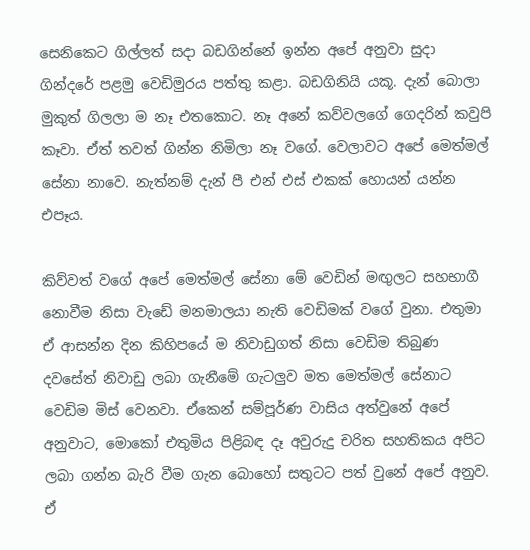සෙනිකෙට ගිල්ලත් සදා බඩගින්නේ ඉන්න අපේ අනුවා සුදා ගින්දරේ පළමු වෙඩිමුරය පත්තු කළා. බඩගිනියි යකූ. දැන් බොලා මුකුත් ගිලලා ම නෑ එතකොට. නෑ අනේ කව්වලගේ ගෙදරින් කවුපි කෑවා. ඒත් තවත් ගින්න නිමිලා නෑ වගේ. වෙලාවට අපේ මෙත්මල් සේනා නාවෙ. නැත්නම් දැන් පී එන් එස් එකක් හොයන් යන්න එපෑය.

කිව්වත් වගේ අපේ මෙත්මල් සේනා මේ වෙඩින් මඟුලට සහභාගී නොවීම නිසා වැඩේ මනමාලයා නැති වෙඩිමක් වගේ වුනා. එතුමා ඒ ආසන්න දින කිහිපයේ ම නිවාඩුගත් නිසා වෙඩිම තිබුණ දවසේත් නිවාඩු ලබා ගැනීමේ ගැටලුව මත මෙත්මල් සේනාට වෙඩිම මිස් වෙනවා. ඒකෙන් සම්පූර්ණ වාසිය අත්වුනේ අපේ අනුවාට, මොකෝ එතුමිය පිළිබඳ දෑ අවුරුදු චරිත සහතිකය අපිට ලබා ගන්න බැරි වීම ගැන බොහෝ සතුටට පත් වුනේ අපේ අනුව. ඒ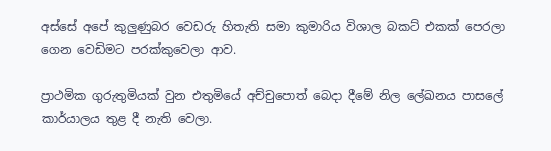අස්සේ අපේ කුලුණුබර වෙඩරු හිතැති සමා කුමාරිය විශාල බකට් එකක් පෙරලා ගෙන වෙඩිමට පරක්කුවෙලා ආව.

ප්‍රාථමික ගුරුතුමියක් වුන එතුමියේ අච්චුපොත් බෙදා දීමේ නිල ලේඛනය පාසලේ කාර්යාලය තුළ දී නැති වෙලා.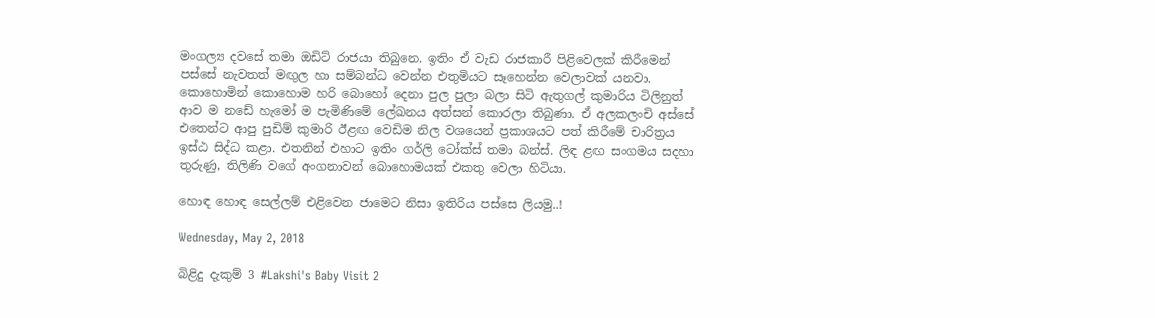මංගල්‍ය දවසේ තමා ඔඩිට් රාජයා තිබුනෙ. ඉතිං ඒ වැඩ රාජකාරී පිළිවෙලක් කිරීමෙන් පස්සේ නැවතත් මඟුල හා සම්බන්ධ වෙන්න එතුමියට සෑහෙන්න වෙලාවක් යනවා. කොහොමින් කොහොම හරි බොහෝ දෙනා පුල පුලා බලා සිටි ඇතුගල් කුමාරිය ටිලිනුත් ආව ම නඩේ හැමෝ ම පැමිණිමේ ලේඛනය අත්සන් කොරලා තිබුණා. ඒ අලකලංචි අස්සේ එතෙන්ට ආපු පුඩිම් කුමාරි ඊළඟ වෙඩිම නිල වශයෙන් ප්‍රකාශයට පත් කිරීමේ චාරිත්‍රය ඉස්ඨ සිද්ධ කළා. එතනින් එහාට ඉතිං ගර්ලි ටෝක්ස් තමා බන්ස්. ලිඳ ළඟ සංගමය සදහා තුරුණු, තිලිණි වගේ අංගනාවන් බොහොමයක් එකතු වෙලා හිටියා.

හොඳ හොඳ සෙල්ලම් එළිවෙන ජාමෙට නිසා ඉතිරිය පස්සෙ ලියමු..!

Wednesday, May 2, 2018

බිළිදු දැකුම් 3 #Lakshi's Baby Visit 2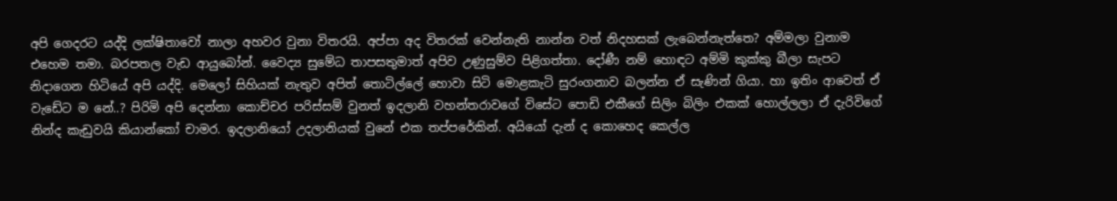අපි ගෙදරට යද්දි ලක්ෂිතාවෝ නාලා අහවර වුනා විතරයි. අප්පා අද විතරක් වෙන්නැති නාන්න වත් නිදහසක් ලැබෙන්නැත්තෙ? අම්මලා වුනාම එහෙම තමා. බරපතල වැඩ ආයුබෝන්. වෛද්‍ය සුමේධ තාපසතුමාත් අපිව උණුසුම්ව පිළිගත්තා. දෝණී නම් හොඳට අම්මි කුක්කු බීලා සැපට නිදාගෙන හිටියේ අපි යද්දි. මෙලෝ සිහියක් නැතුව අපිත් තොටිල්ලේ හොවා සිටි මොළකැටි සුරංගනාව බලන්න ඒ සැණින් ගියා. හා ඉතිං ආවෙත් ඒ වැඩේට ම නේ..? පිරිමි අපි දෙන්නා කොච්චර පරිස්සම් වුනත් ඉදලානි වහන්තරාවගේ විසේට පොඩි එකීගේ සිලිං බිලිං එකක් හොල්ලලා ඒ දැරිවිගේ නින්ද කැඩුවයි කියාන්කෝ චාමර. ඉදලානියෝ උදලානියක් වුනේ එක තප්පරේකින්. අයියෝ දැන් ද කොහෙද කෙල්ල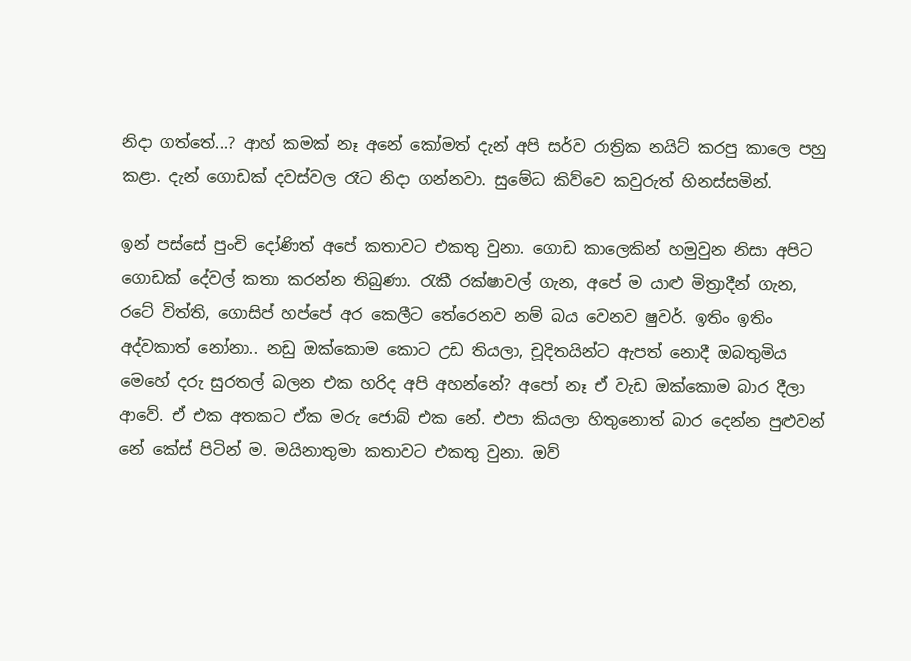නිදා ගත්තේ...? ආහ් කමක් නෑ අනේ කෝමත් දැන් අපි සර්ව රාත්‍රික නයිට් කරපු කාලෙ පහු කළා. දැන් ගොඩක් දවස්වල රෑට නිදා ගන්නවා. සුමේධ කිව්වෙ කවුරුත් හිනස්සමින්.

ඉන් පස්සේ පුංචි දෝණිත් අපේ කතාවට එකතු වුනා. ගොඩ කාලෙකින් හමුවුන නිසා අපිට ගොඩක් දේවල් කතා කරන්න තිබුණා. රැකී රක්ෂාවල් ගැන, අපේ ම යාළු මිත්‍රාදීන් ගැන, රටේ විත්ති, ගොසිප් හප්පේ අර කෙලීට තේරෙනව නම් බය වෙනව ෂුවර්. ඉතිං ඉතිං අද්වකාත් නෝනා.. නඩු ඔක්කොම කොට උඩ තියලා, චූදිතයින්ට ඇපත් නොදී ඔබතුමිය මෙහේ දරු සුරතල් බලන එක හරිද අපි අහන්නේ? අපෝ නෑ ඒ වැඩ ඔක්කොම බාර දීලා ආවේ. ඒ එක අතකට ඒක මරු ජොබ් එක නේ. එපා කියලා හිතුනොත් බාර දෙන්න පුළුවන් නේ කේස් පිටින් ම. මයිනාතුමා කතාවට එකතු වුනා. ඔව්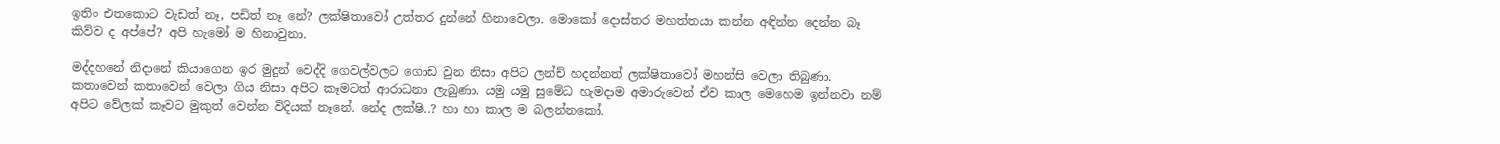ඉතිං එතකොට වැඩත් නෑ, පඩිත් නෑ නේ? ලක්ෂිතාවෝ උත්තර දුන්නේ හිනාවෙලා. මොකෝ දොස්තර මහත්තයා කන්න අඳින්න දෙන්න බෑ කිව්ව ද අප්පේ? අපි හැමෝ ම හිනාවුනා.

මද්දහනේ නිදානේ කියාගෙන ඉර මුදුන් වෙද්දි ගෙවල්වලට ගොඩ වුන නිසා අපිට ලන්ච් හදන්නත් ලක්ෂිතාවෝ මහන්සි වෙලා තිබුණා. කතාවෙන් කතාවෙන් වෙලා ගිය නිසා අපිට කෑමටත් ආරාධනා ලැබුණා. යමු යමු සුමේධ හැමදාම අමාරුවෙන් ඒව කාල මෙහෙම ඉන්නවා නම් අපිට වේලක් කෑවට මුකුත් වෙන්න විදියක් නෑනේ. නේද ලක්ෂි..? හා හා කාල ම බලන්නකෝ.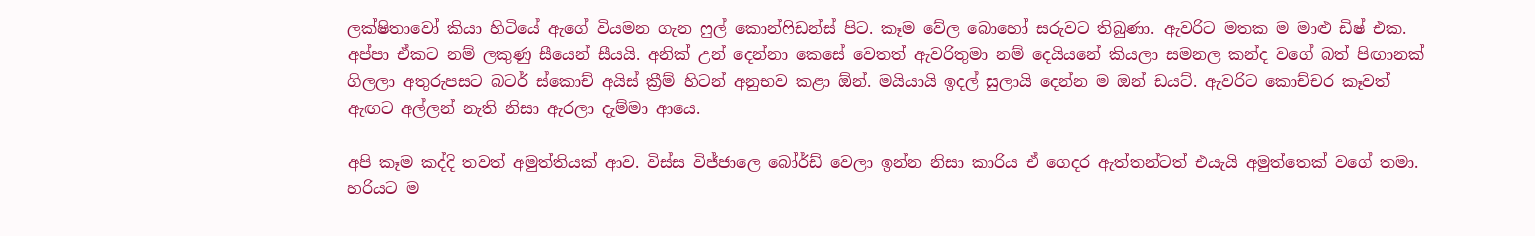ලක්ෂිතාවෝ කියා හිටියේ ඇගේ වියමන ගැන ෆුල් කොන්ෆිඩන්ස් පිට. කෑම වේල බොහෝ සරුවට තිබුණා. ඇවරිට මතක ම මාළු ඩිෂ් එක. අප්පා ඒකට නම් ලකුණු සීයෙන් සීයයි. අනික් උන් දෙන්නා කෙසේ වෙතත් ඇවරිතුමා නම් දෙයියනේ කියලා සමනල කන්ද වගේ බත් පිඟානක් ගිලලා අතුරුපසට බටර් ස්කොච් අයිස් ක්‍රීම් හිටන් අනුභව කළා ඕන්. මයියායි ඉදල් සුලායි දෙන්න ම ඔන් ඩයට්. ඇවරිට කොච්චර කෑවත් ඇඟට අල්ලන් නැති නිසා ඇරලා දැම්මා ආයෙ.

අපි කෑම කද්දි තවත් අමුත්තියක් ආව. විස්ස විජ්ජාලෙ බෝර්ඩ් වෙලා ඉන්න නිසා කාරිය ඒ ගෙදර ඇත්තන්ටත් එයැයි අමුත්තෙක් වගේ තමා. හරියට ම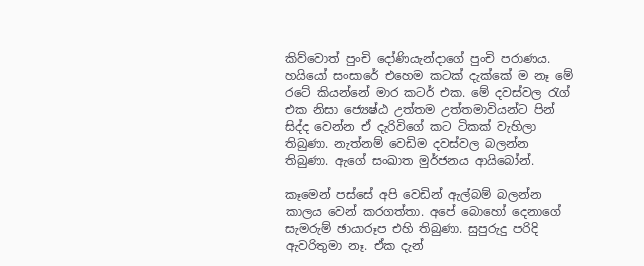කිව්වොත් පුංචි දෝණියැන්දාගේ පුංචි පරාණය. හයියෝ සංසාරේ එහෙම කටක් දැක්කේ ම නෑ මේ රටේ කියන්නේ මාර කටර් එක. මේ දවස්වල රැග් එක නිසා ජ්‍යෙෂ්ඨ උත්තම උත්තමාවියන්ට පින් සිද්ද වෙන්න ඒ දැරිවිගේ කට ටිකක් වැහිලා තිබුණා. නැත්නම් වෙඩිම දවස්වල බලන්න තිබුණා. ඇගේ සංඛාත මුර්ජනය ආයිබෝන්.

කෑමෙන් පස්සේ අපි වෙඩින් ඇල්බම් බලන්න කාලය වෙන් කරගත්තා. අපේ බොහෝ දෙනාගේ සැමරුම් ඡායාරූප එහි තිබුණා. සුපුරුදු පරිදි ඇවරිතුමා නෑ. ඒක දැන්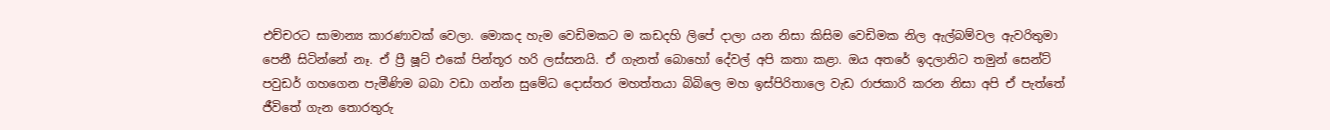එච්චරට සාමාන්‍ය කාරණාවක් වෙලා. මොකද හැම වෙඩිමකට ම කඩදහි ලිපේ දාලා යන නිසා කිසිම වෙඩිමක නිල ඇල්බම්වල ඇවරිතුමා පෙනී සිටින්නේ නෑ. ඒ ප්‍රී ෂූට් එකේ පින්තූර හරි ලස්සනයි. ඒ ගැනත් බොහෝ දේවල් අපි කතා කළා. ඔය අතරේ ඉදලානිට තමුන් සෙන්ට් පවුඩර් ගහගෙන පැමීණිම බබා වඩා ගන්න සුමේධ දොස්තර මහත්තයා බිබිලෙ මහ ඉස්පිරිතාලෙ වැඩ රාජකාරි කරන නිසා අපි ඒ පැත්තේ ජීවිතේ ගැන තොරතුරු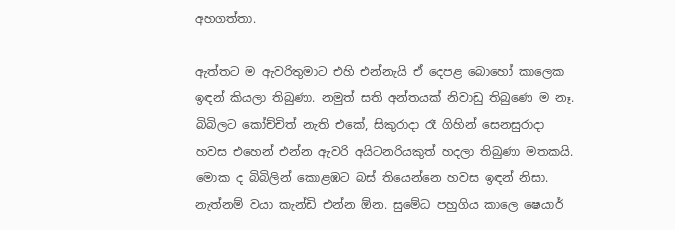අහගත්තා.

ඇත්තට ම ඇවරිතුමාට එහි එන්නැයි ඒ දෙපළ බොහෝ කාලෙක ඉඳන් කියලා තිබුණා. නමුත් සති අන්තයක් නිවාඩු තිබුණෙ ම නෑ. බිබිලට කෝච්චිත් නැති එකේ, සිකුරාදා රෑ ගිහින් සෙනසුරාදා හවස එහෙන් එන්න ඇවරි අයිටනරියකුත් හදලා තිබුණා මතකයි. මොක ද බිබිලින් කොළඹට බස් තියෙන්නෙ හවස ඉඳන් නිසා. නැත්නම් වයා කැන්ඩි එන්න ඕන. සුමේධ පහුගිය කාලෙ ෂෙයාර්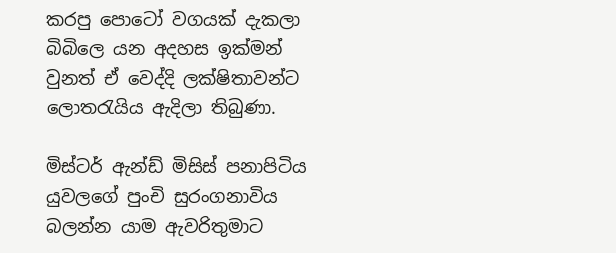කරපු පොටෝ වගයක් දැකලා බිබිලෙ යන අදහස ඉක්මන් වුනත් ඒ වෙද්දි ලක්ෂිතාවන්ට ලොතරැයිය ඇදිලා තිබුණා.

මිස්ටර් ඇන්ඩ් මිසිස් පනාපිටිය යුවලගේ පුංචි සුරංගනාවිය බලන්න යාම ඇවරිතුමාට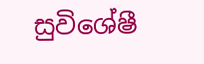සුවිශේෂී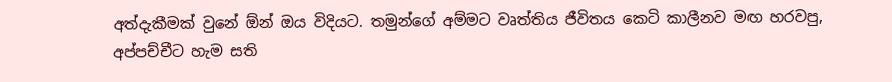අත්දැකීමක් වුනේ ඕන් ඔය විදියට. තමුන්ගේ අම්මට වෘත්තිය ජීවිතය කෙටි කාලීනව මඟ හරවපු, අප්පච්චීට හැම සති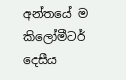අන්තයේ ම කිලෝමීටර් දෙසීය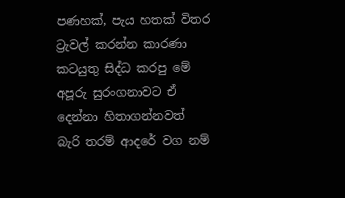පණහක්, පැය හතක් විතර ට්‍රැවල් කරන්න කාරණා කටයුතු සිද්ධ කරපු මේ අපූරු සුරංගනාවට ඒ දෙන්නා හිතාගන්නවත් බැරි තරම් ආදරේ වග නම්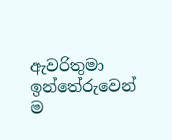ඇවරිතුමා ඉන්තේරුවෙන් ම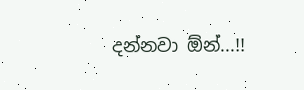දන්නවා ඕන්...!!